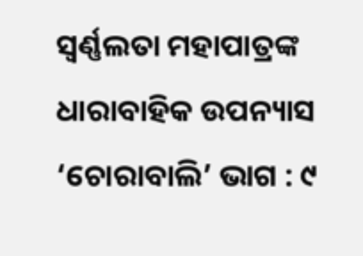ସ୍ୱର୍ଣ୍ଣଲତା ମହାପାତ୍ରଙ୍କ ଧାରାବାହିକ ଉପନ୍ୟାସ ‘ଚୋରାବାଲି’ ଭାଗ : ୯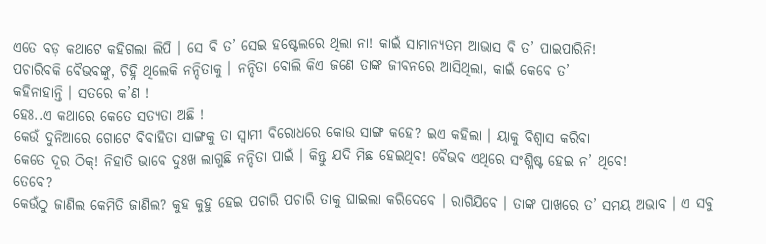ଏତେ ବଡ଼ କଥାଟେ କହିଗଲା ଲିପି । ସେ ବି ତ’ ସେଇ ହଷ୍ଟେଲରେ ଥିଲା ନା! କାଇଁ ସାମାନ୍ୟତମ ଆଭାସ ବି ତ’ ପାଇପାରିନି!
ପଚାରିବକି ବୈଭବଙ୍କୁ, ଚିହ୍ନି ଥିଲେକି ନନ୍ଦିତାକୁ । ନନ୍ଦିତା ବୋଲି କିଏ ଜଣେ ତାଙ୍କ ଜୀବନରେ ଆସିଥିଲା, କାଇଁ କେବେ ତ’
କହିନାହାନ୍ତି । ସତରେ କ’ଣ !
ହେଃ..ଏ କଥାରେ କେତେ ସତ୍ୟତା ଅଛି !
କେଉଁ ଦୁନିଆରେ ଗୋଟେ ବିବାହିତା ସାଙ୍ଗକୁ ତା ସ୍ୱାମୀ ବିରୋଧରେ କୋଉ ସାଙ୍ଗ କହେ? ଇଏ କହିଲା । ୟାକୁ ବିଶ୍ୱାସ କରିବା
କେତେ ଦୂର ଠିକ୍! ନିହାତି ଭାବେ ଦୁଃଖ ଲାଗୁଛି ନନ୍ଦିତା ପାଇଁ । କିନ୍ତୁ ଯଦି ମିଛ ହେଇଥିବ! ବୈଭବ ଏଥିରେ ସଂଶ୍ଳିଷ୍ଟ ହେଇ ନ’ ଥିବେ!
ତେବେ?
କେଉଁଠୁ ଜାଣିଲ କେମିତି ଜାଣିଲ? କୁହ କୁହୁ ହେଇ ପଚାରି ପଚାରି ତାକୁ ଘାଇଲା କରିଦେବେ । ରାଗିଯିବେ । ତାଙ୍କ ପାଖରେ ତ’ ସମୟ ଅଭାବ । ଏ ସବୁ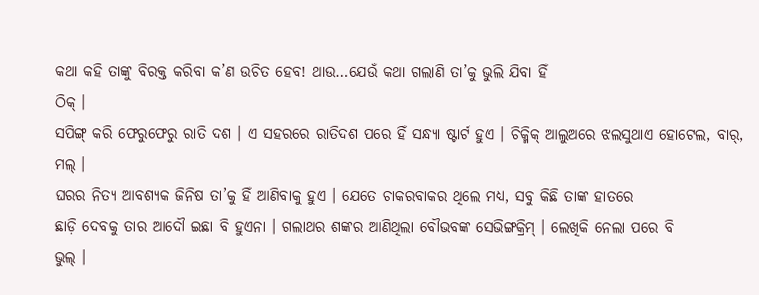କଥା କହି ତାଙ୍କୁ ବିରକ୍ତ କରିବା କ’ଣ ଉଚିତ ହେବ! ଥାଉ…ଯେଉଁ କଥା ଗଲାଣି ତା’କୁ ଭୁଲି ଯିବା ହିଁ
ଠିକ୍ ।
ସପିଙ୍ଗ୍ କରି ଫେରୁଫେରୁ ରାତି ଦଶ । ଏ ସହରରେ ରାତିଦଶ ପରେ ହିଁ ସନ୍ଧ୍ୟା ଷ୍ଟାର୍ଟ ହୁଏ । ଚିକ୍ମିକ୍ ଆଲୁଅରେ ଝଲସୁଥାଏ ହୋଟେଲ, ବାର୍, ମଲ୍ ।
ଘରର ନିତ୍ୟ ଆବଶ୍ୟକ ଜିନିଷ ତା’କୁ ହିଁ ଆଣିବାକୁ ହୁଏ । ଯେତେ ଚାକରବାକର ଥିଲେ ମଧ୍ୟ, ସବୁ କିଛି ତାଙ୍କ ହାତରେ
ଛାଡ଼ି ଦେବକୁ ତାର ଆଦୌ ଇଛା ବି ହୁଏନା । ଗଲାଥର ଶଙ୍କର ଆଣିଥିଲା ବୌଭବଙ୍କ ସେଭିଙ୍ଗକ୍ରିମ୍ । ଲେଖିକି ନେଲା ପରେ ବି
ଭୁଲ୍ ।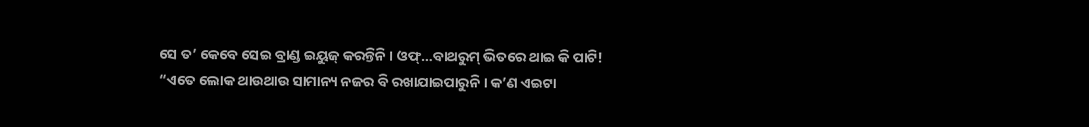ସେ ତ’ କେବେ ସେଇ ବ୍ରାଣ୍ଡ ଇୟୁଜ୍ କରନ୍ତିନି । ଓଫ୍…ବାଥରୁମ୍ ଭିତରେ ଥାଇ କି ପାଟି!
“ଏତେ ଲୋକ ଥାଉଥାଉ ସାମାନ୍ୟ ନଜର ବି ରଖାଯାଇପାରୁନି । କ’ଣ ଏଇଟା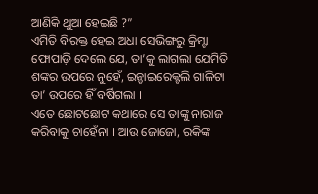ଆଣିକି ଥୁଆ ହେଇଛି ?”
ଏମିତି ବିରକ୍ତ ହେଇ ଅଧା ସେଭିଙ୍ଗରୁ କ୍ରିମ୍ଟା ଫୋପାଡ଼ି ଦେଲେ ଯେ, ତା’କୁ ଲାଗଲା ଯେମିତି ଶଙ୍କର ଉପରେ ନୁହେଁ, ଇନ୍ଡାଇରେକ୍ଟଲି ଗାଳିଟା ତା’ ଉପରେ ହିଁ ବର୍ଷିଗଲା ।
ଏତେ ଛୋଟଛୋଟ କଥାରେ ସେ ତାଙ୍କୁ ନାରାଜ କରିବାକୁ ଚାହେଁନା । ଆଉ ଜୋଜୋ, ରକିଙ୍କ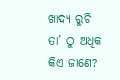ଖାଦ୍ୟ ରୁଚି ତା’ ଠୁ ଅଧିକ
କିଏ ଜାଣେ?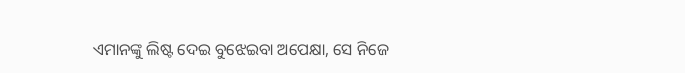ଏମାନଙ୍କୁ ଲିଷ୍ଟ ଦେଇ ବୁଝେଇବା ଅପେକ୍ଷା, ସେ ନିଜେ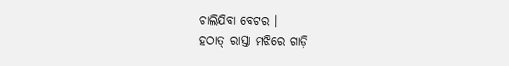ଚାଲିଯିବା ବେଟର ।
ହଠାତ୍ ରାସ୍ତା ମଝିରେ ଗାଡ଼ି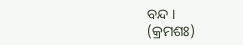ବନ୍ଦ ।
(କ୍ରମଶଃ)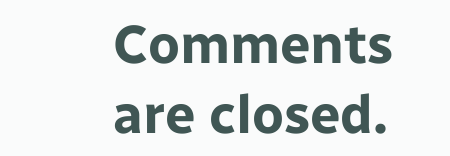Comments are closed.